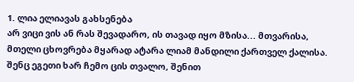1. ლია ელიავას გახსენება
არ ვიცი ვის ან რას შევადარო, ის თავად იყო მზისა... მთვარისა, მთელი ცხოვრება მყარად ატარა ლიამ მანდილი ქართველ ქალისა.
შენც ეგეთი ხარ ჩემო ცის თვალო, შენით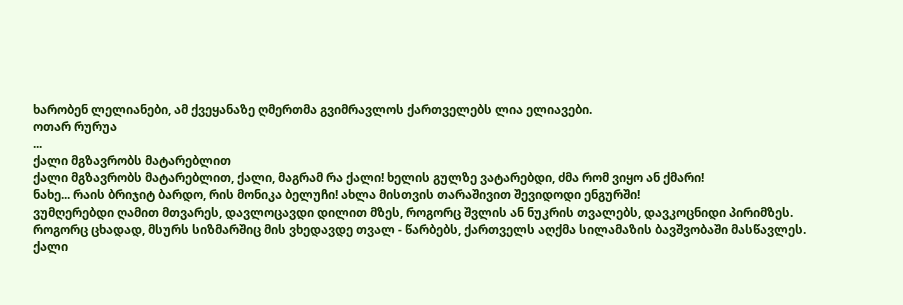ხარობენ ლელიანები, ამ ქვეყანაზე ღმერთმა გვიმრავლოს ქართველებს ლია ელიავები.
ოთარ რურუა
...
ქალი მგზავრობს მატარებლით
ქალი მგზავრობს მატარებლით, ქალი, მაგრამ რა ქალი! ხელის გულზე ვატარებდი, ძმა რომ ვიყო ან ქმარი!
ნახე... რაის ბრიჯიტ ბარდო, რის მონიკა ბელუჩი! ახლა მისთვის თარაშივით შევიდოდი ენგურში!
ვუმღერებდი ღამით მთვარეს, დავლოცავდი დილით მზეს, როგორც შვლის ან ნუკრის თვალებს, დავკოცნიდი პირიმზეს.
როგორც ცხადად, მსურს სიზმარშიც მის ვხედავდე თვალ - წარბებს, ქართველს აღქმა სილამაზის ბავშვობაში მასწავლეს.
ქალი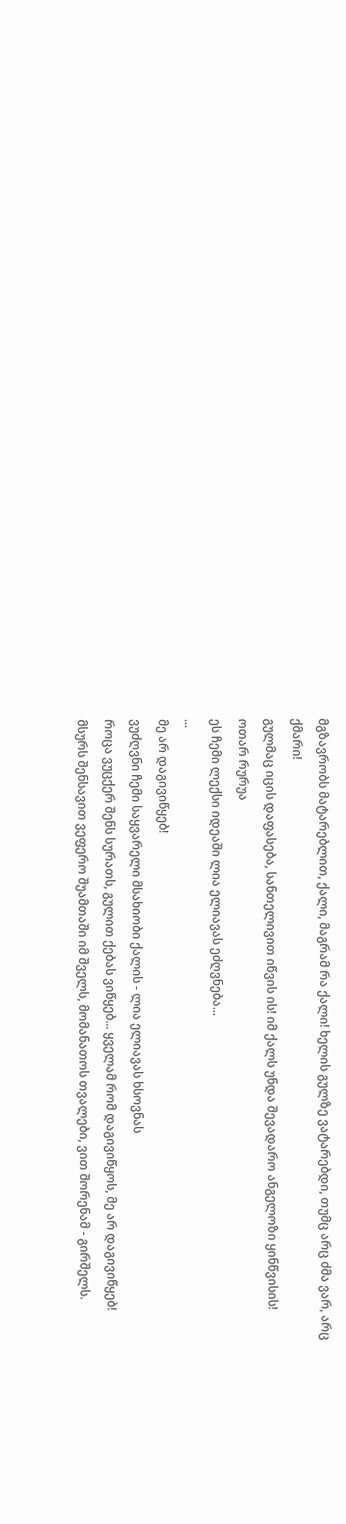მგზავრობს მატარებლით, ქალი, მაგრამ რა ქალი! ხელის გულზე ვატარებდი, თუმც არც ძმა ვარ, არც ქმარი!
გულმაც იცის დაფასება, სანთელივით იწვის ის! იმ ქალს უნდა შევადარო ანგელოზი ყინწვისის!
ოთარ რურუა
ეს ჩემი ლექსი იდეაში ლია ელიავას ეძღვნება...
...
მე არ დაგივიწყებ!
ვუძღვნი ჩემი საყვარელი მსახიობი ქალის - ლია ელიავას ხსოვნას
როცა ვუცქერ შენს სურათს, გულით ქებას ვიწყებ... ყველამ რომ დაგივიწყოს, მე არ დაგივიწყებ!
მსურს შენსავით ვეფერო შუამთაში იმ შველს, მომანათოს თვალები, ვით შორენამ - გირშელს.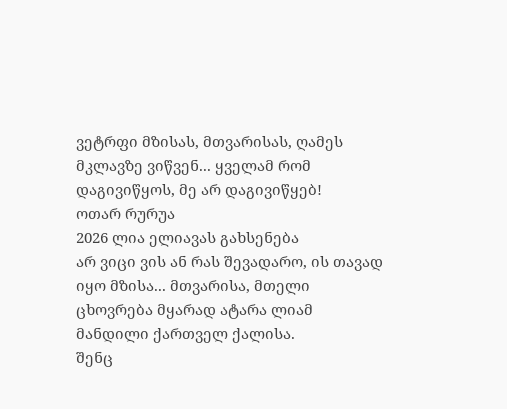ვეტრფი მზისას, მთვარისას, ღამეს მკლავზე ვიწვენ... ყველამ რომ დაგივიწყოს, მე არ დაგივიწყებ!
ოთარ რურუა
2026 ლია ელიავას გახსენება
არ ვიცი ვის ან რას შევადარო, ის თავად იყო მზისა... მთვარისა, მთელი ცხოვრება მყარად ატარა ლიამ მანდილი ქართველ ქალისა.
შენც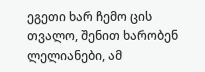ეგეთი ხარ ჩემო ცის თვალო, შენით ხარობენ ლელიანები, ამ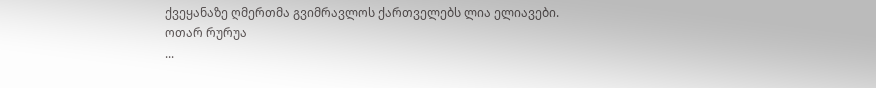ქვეყანაზე ღმერთმა გვიმრავლოს ქართველებს ლია ელიავები.
ოთარ რურუა
...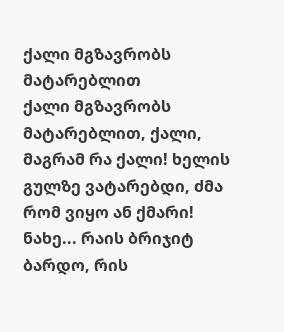ქალი მგზავრობს მატარებლით
ქალი მგზავრობს მატარებლით, ქალი, მაგრამ რა ქალი! ხელის გულზე ვატარებდი, ძმა რომ ვიყო ან ქმარი!
ნახე... რაის ბრიჯიტ ბარდო, რის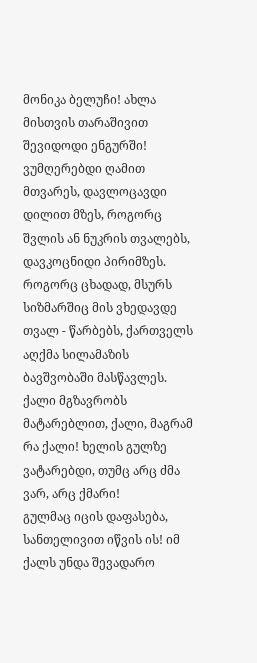მონიკა ბელუჩი! ახლა მისთვის თარაშივით შევიდოდი ენგურში!
ვუმღერებდი ღამით მთვარეს, დავლოცავდი დილით მზეს, როგორც შვლის ან ნუკრის თვალებს, დავკოცნიდი პირიმზეს.
როგორც ცხადად, მსურს სიზმარშიც მის ვხედავდე თვალ - წარბებს, ქართველს აღქმა სილამაზის ბავშვობაში მასწავლეს.
ქალი მგზავრობს მატარებლით, ქალი, მაგრამ რა ქალი! ხელის გულზე ვატარებდი, თუმც არც ძმა ვარ, არც ქმარი!
გულმაც იცის დაფასება, სანთელივით იწვის ის! იმ ქალს უნდა შევადარო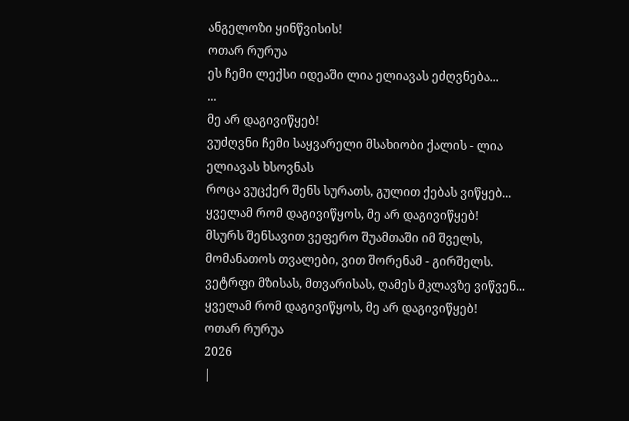ანგელოზი ყინწვისის!
ოთარ რურუა
ეს ჩემი ლექსი იდეაში ლია ელიავას ეძღვნება...
...
მე არ დაგივიწყებ!
ვუძღვნი ჩემი საყვარელი მსახიობი ქალის - ლია ელიავას ხსოვნას
როცა ვუცქერ შენს სურათს, გულით ქებას ვიწყებ... ყველამ რომ დაგივიწყოს, მე არ დაგივიწყებ!
მსურს შენსავით ვეფერო შუამთაში იმ შველს, მომანათოს თვალები, ვით შორენამ - გირშელს.
ვეტრფი მზისას, მთვარისას, ღამეს მკლავზე ვიწვენ... ყველამ რომ დაგივიწყოს, მე არ დაგივიწყებ!
ოთარ რურუა
2026
|